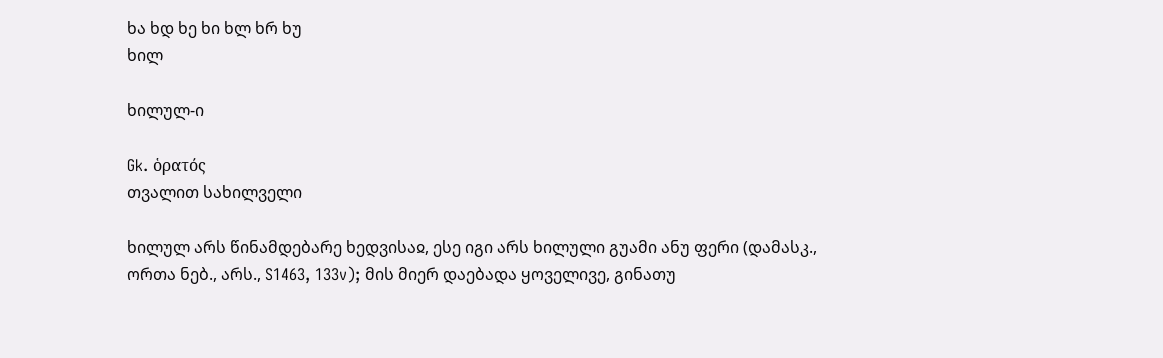ხა ხდ ხე ხი ხლ ხრ ხუ
ხილ

ხილულ-ი

Gk. ὁρατός
თვალით სახილველი

ხილულ არს წინამდებარე ხედვისაჲ, ესე იგი არს ხილული გუამი ანუ ფერი (დამასკ., ორთა ნებ., არს., S1463, 133v); მის მიერ დაებადა ყოველივე, გინათუ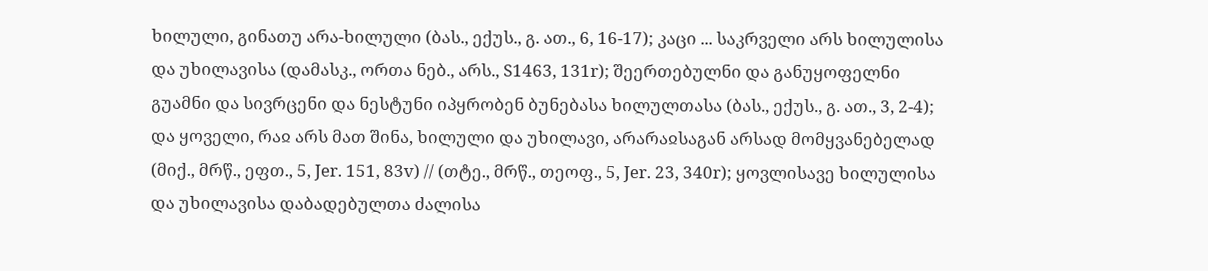ხილული, გინათუ არა-ხილული (ბას., ექუს., გ. ათ., 6, 16-17); კაცი ... საკრველი არს ხილულისა და უხილავისა (დამასკ., ორთა ნებ., არს., S1463, 131r); შეერთებულნი და განუყოფელნი გუამნი და სივრცენი და ნესტუნი იპყრობენ ბუნებასა ხილულთასა (ბას., ექუს., გ. ათ., 3, 2-4); და ყოველი, რაჲ არს მათ შინა, ხილული და უხილავი, არარაჲსაგან არსად მომყვანებელად (მიქ., მრწ., ეფთ., 5, Jer. 151, 83v) // (თტე., მრწ., თეოფ., 5, Jer. 23, 340r); ყოვლისავე ხილულისა და უხილავისა დაბადებულთა ძალისა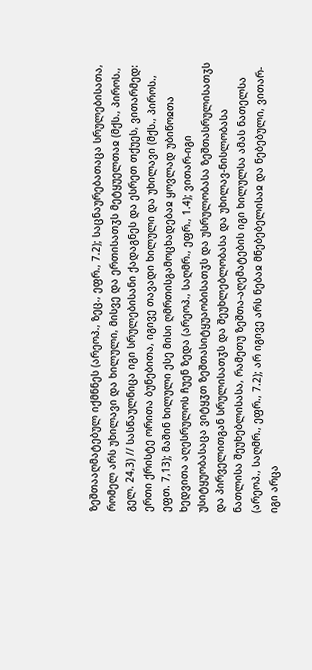ზეშთააღმატებულ იქმნნეს (არეოპ., ზეც., ეფრ., 7.2); საცნაურებათაცა სრულებისათა, რომელ არს უხილავი და ხილული, მისვე და ერთისათჳს მეტყუელთაჲ (მქს., პიროს., გელ. 24,3) // სასწაულნიცა იგი სრულებისანი ქადაგნეს და ესრეთ თქუეს, ვითარმედ: ერთი ქრისტე ორითა ბუნებითა, იგივე თავადი ხილული და უხილავი (მქს., პიროს., ეფთ. 7,13); მაშინ ხილული ესე მისი ღმრთისგამოცხადებაჲ ყოვლად უბიწოჲთა ხედვითა აღესრულოს ჩუენ ზედა (არეოპ., საღმრ., ეფრ., 1.4); ვითარ-იგი უსიტყუობასაცა ვიტყჳთ ზეშთასიტყუაობისათჳს და უსრულობასა ზეშთასრულისათჳს და პირველითგან სრულისათჳს და შეუხლებლობასა და უხილავ-ნისლობასა ნათლისა შეუხებლისასა, რამეთუ ზეშთა-აღემატების იგი ხილულსა ამას ნათელსა (არეოპ., საღმრ., ეფრ., 7.2); არ იგივე არს ნებაჲ მნებებელისაჲ და ნებებული, ვითარ-იგი არცა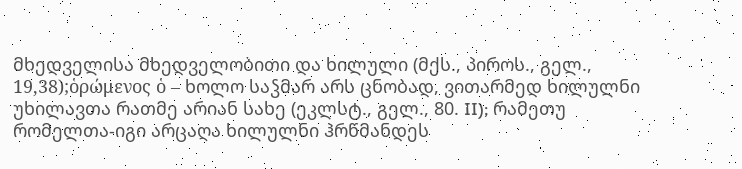მხედველისა მხედველობითი და ხილული (მქს., პიროს., გელ., 19,38);ὁρώμενος ὁ – ხოლო საჴმარ არს ცნობად, ვითარმედ ხილულნი უხილავთა რათმე არიან სახე (ეკლსტ., გელ., 80. II); რამეთუ რომელთა-იგი არცაღა ხილულნი ჰრწმანდეს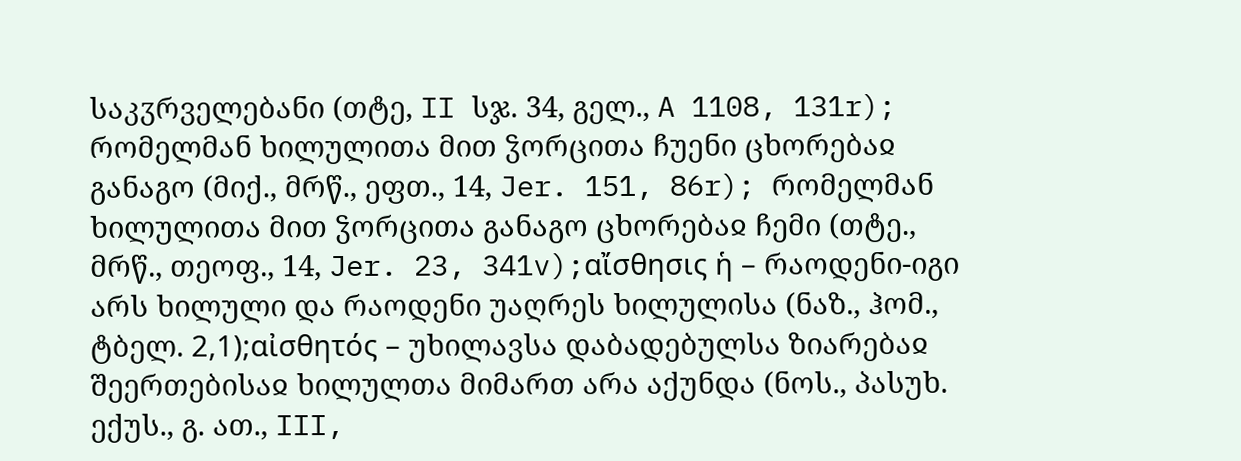საკჳრველებანი (თტე, II სჯ. 34, გელ., A 1108, 131r); რომელმან ხილულითა მით ჴორცითა ჩუენი ცხორებაჲ განაგო (მიქ., მრწ., ეფთ., 14, Jer. 151, 86r); რომელმან ხილულითა მით ჴორცითა განაგო ცხორებაჲ ჩემი (თტე., მრწ., თეოფ., 14, Jer. 23, 341v);αἴσθησις ἡ – რაოდენი-იგი არს ხილული და რაოდენი უაღრეს ხილულისა (ნაზ., ჰომ., ტბელ. 2,1);αἰσθητός – უხილავსა დაბადებულსა ზიარებაჲ შეერთებისაჲ ხილულთა მიმართ არა აქუნდა (ნოს., პასუხ. ექუს., გ. ათ., III,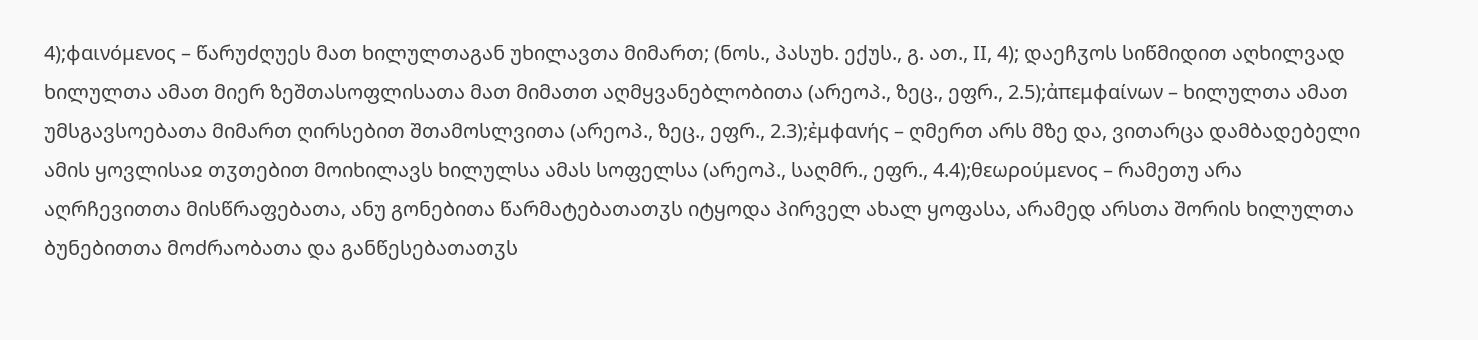4);φαινόμενος – წარუძღუეს მათ ხილულთაგან უხილავთა მიმართ; (ნოს., პასუხ. ექუს., გ. ათ., II, 4); დაეჩჳოს სიწმიდით აღხილვად ხილულთა ამათ მიერ ზეშთასოფლისათა მათ მიმათთ აღმყვანებლობითა (არეოპ., ზეც., ეფრ., 2.5);ἀπεμφαίνων – ხილულთა ამათ უმსგავსოებათა მიმართ ღირსებით შთამოსლვითა (არეოპ., ზეც., ეფრ., 2.3);ἐμφανής – ღმერთ არს მზე და, ვითარცა დამბადებელი ამის ყოვლისაჲ თჳთებით მოიხილავს ხილულსა ამას სოფელსა (არეოპ., საღმრ., ეფრ., 4.4);θεωρούμενος – რამეთუ არა აღრჩევითთა მისწრაფებათა, ანუ გონებითა წარმატებათათჳს იტყოდა პირველ ახალ ყოფასა, არამედ არსთა შორის ხილულთა ბუნებითთა მოძრაობათა და განწესებათათჳს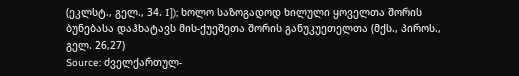(ეკლსტ., გელ., 34. I]); ხოლო საზოგადოდ ხილული ყოველთა შორის ბუნებასა დაჰხატავს მის-ქუეშეთა შორის განუკუეთელთა (მქს., პიროს., გელ. 26,27)
Source: ძველქართულ-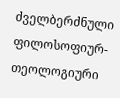ძველბერძნული ფილოსოფიურ-თეოლოგიური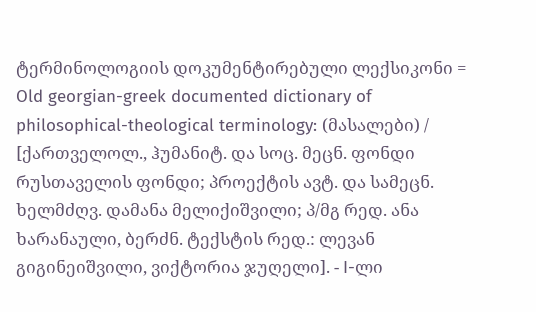ტერმინოლოგიის დოკუმენტირებული ლექსიკონი = Old georgian-greek documented dictionary of philosophical-theological terminology: (მასალები) / [ქართველოლ., ჰუმანიტ. და სოც. მეცნ. ფონდი რუსთაველის ფონდი; პროექტის ავტ. და სამეცნ. ხელმძღვ. დამანა მელიქიშვილი; პ/მგ რედ. ანა ხარანაული, ბერძნ. ტექსტის რედ.: ლევან გიგინეიშვილი, ვიქტორია ჯუღელი]. - I-ლი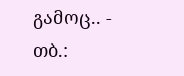გამოც.. - თბ.: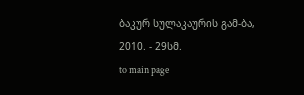ბაკურ სულაკაურის გამ-ბა, 2010. - 29სმ.
to main page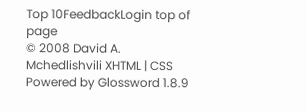Top 10FeedbackLogin top of page
© 2008 David A. Mchedlishvili XHTML | CSS Powered by Glossword 1.8.9